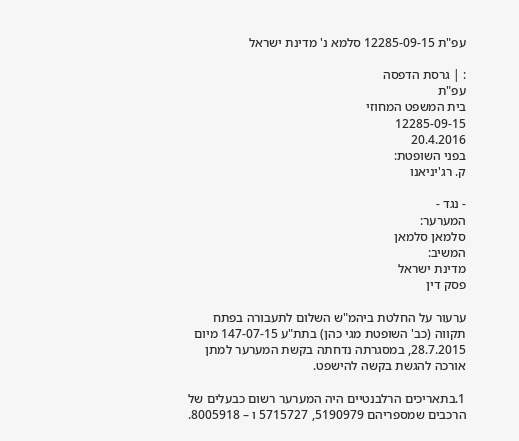עפ"ת 12285-09-15 סלמא נ' מדינת ישראל

: | גרסת הדפסה
עפ"ת
בית המשפט המחוזי
12285-09-15
20.4.2016
בפני השופטת:
ק. רג'יניאנו

- נגד -
המערער:
סלמאן סלמאן
המשיב:
מדינת ישראל
פסק דין

ערעור על החלטת ביהמ"ש השלום לתעבורה בפתח תקווה (כב' השופטת מגי כהן) בתת"ע 147-07-15 מיום 28.7.2015, במסגרתה נדחתה בקשת המערער למתן אורכה להגשת בקשה להישפט.

1.בתאריכים הרלבנטיים היה המערער רשום כבעלים של הרכבים שמספריהם 5190979, 5715727 ו – 8005918.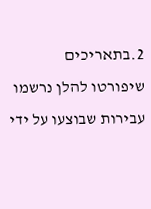2.בתאריכים שיפורטו להלן נרשמו עבירות שבוצעו על ידי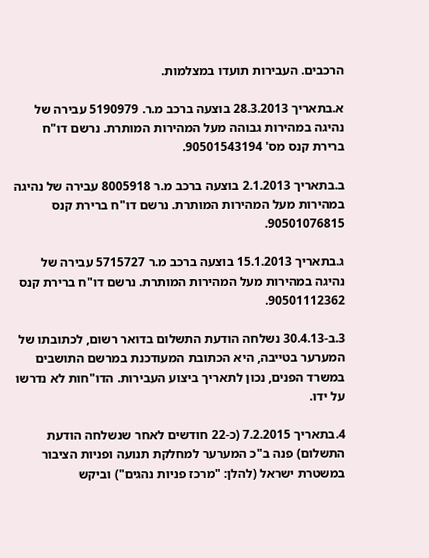הרכבים. העבירות תועדו במצלמות.

א.בתאריך 28.3.2013 בוצעה ברכב מ.ר. 5190979 עבירה של נהיגה במהירות גבוהה מעל המהירות המותרת. נרשם דו"ח ברירת קנס מס' 90501543194.

ב.בתאריך 2.1.2013 בוצעה ברכב מ.ר 8005918 עבירה של נהיגה במהירות מעל המהירות המותרת. נרשם דו"ח ברירת קנס 90501076815.

ג.בתאריך 15.1.2013 בוצעה ברכב מ.ר 5715727 עבירה של נהיגה במהירות מעל המהירות המותרת. נרשם דו"ח ברירת קנס 90501112362.

3.ב-30.4.13 נשלחה הודעת התשלום בדואר רשום, לכתובתו של המערער בטייבה, היא הכתובת המעודכנת במרשם התושבים במשרד הפנים, נכון לתאריך ביצוע העבירות. הדו"חות לא נדרשו על ידו.

4.בתאריך 7.2.2015 (כ-22 חודשים לאחר שנשלחה הודעת התשלום) פנה ב"כ המערער למחלקת תנועה ופניות הציבור במשטרת ישראל (להלן: "מרכז פניות נהגים") וביקש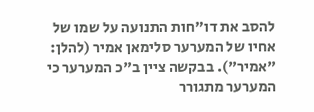להסב את דו"חות התנועה על שמו של אחיו של המערער סלימאן אמיר (להלן: "אמיר"). בבקשה ציין ב"כ המערער כי המערער מתגורר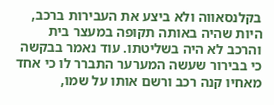בקלנסאווה ולא ביצע את העבירות ברכב, היות שהיה באותה תקופה במעצר בית והרכב לא היה בשליטתו. עוד נאמר בבקשה כי בבירור שעשה המערער התברר לו כי אחד מאחיו קנה רכב ורשם אותו על שמו,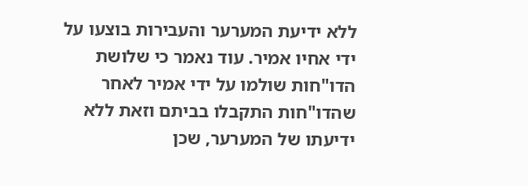ללא ידיעת המערער והעבירות בוצעו על ידי אחיו אמיר. עוד נאמר כי שלושת הדו"חות שולמו על ידי אמיר לאחר שהדו"חות התקבלו בביתם וזאת ללא ידיעתו של המערער, שכן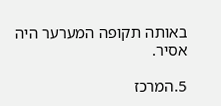באותה תקופה המערער היה אסיר.

5.המרכז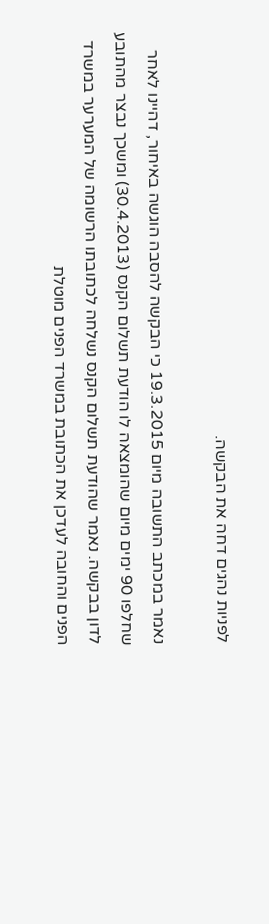לפניות נהגים דחה את הבקשה.

נאמר במכתב התשובה מיום 19.3.2015 כי הבקשה להסבה הוגשה באיחור, דהיינו לאחר שחלפו 90 ימים מיום שהומצאה לו הודעת תשלום הקנס (30.4.2013) ומשכך נבצר מהתובע לדון בבקשה. נאמר שהודעת תשלום הקנס נשלחה לכתובתו הרשומה של המערער במשרד הפנים והחובה לעדכן את הכתובת במשרד הפנים מוטלת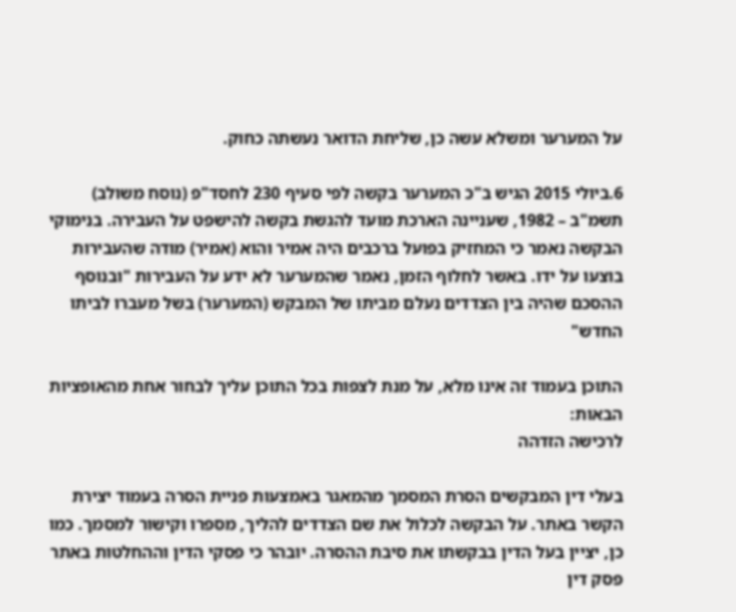על המערער ומשלא עשה כן, שליחת הדואר נעשתה כחוק.

6.ביולי 2015 הגיש ב"כ המערער בקשה לפי סעיף 230 לחסד"פ (נוסח משולב) תשמ"ב – 1982, שעניינה הארכת מועד להגשת בקשה להישפט על העבירה. בנימוקי הבקשה נאמר כי המחזיק בפועל ברכבים היה אמיר והוא (אמיר) מודה שהעבירות בוצעו על ידו. באשר לחלוף הזמן, נאמר שהמערער לא ידע על העבירות "ובנוסף ההסכם שהיה בין הצדדים נעלם מביתו של המבקש (המערער) בשל מעברו לביתו החדש"

התוכן בעמוד זה אינו מלא, על מנת לצפות בכל התוכן עליך לבחור אחת מהאופציות הבאות:
לרכישה הזדהה

בעלי דין המבקשים הסרת המסמך מהמאגר באמצעות פניית הסרה בעמוד יצירת הקשר באתר. על הבקשה לכלול את שם הצדדים להליך, מספרו וקישור למסמך. כמו כן, יציין בעל הדין בבקשתו את סיבת ההסרה. יובהר כי פסקי הדין וההחלטות באתר פסק דין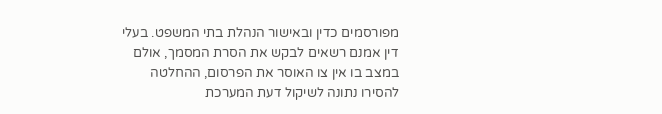מפורסמים כדין ובאישור הנהלת בתי המשפט. בעלי דין אמנם רשאים לבקש את הסרת המסמך, אולם במצב בו אין צו האוסר את הפרסום, ההחלטה להסירו נתונה לשיקול דעת המערכת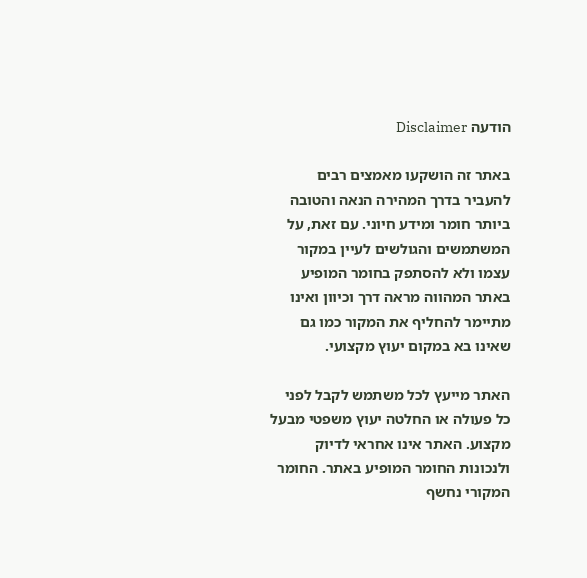הודעה Disclaimer

באתר זה הושקעו מאמצים רבים להעביר בדרך המהירה הנאה והטובה ביותר חומר ומידע חיוני. עם זאת, על המשתמשים והגולשים לעיין במקור עצמו ולא להסתפק בחומר המופיע באתר המהווה מראה דרך וכיוון ואינו מתיימר להחליף את המקור כמו גם שאינו בא במקום יעוץ מקצועי.

האתר מייעץ לכל משתמש לקבל לפני כל פעולה או החלטה יעוץ משפטי מבעל מקצוע. האתר אינו אחראי לדיוק ולנכונות החומר המופיע באתר. החומר המקורי נחשף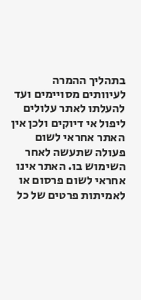בתהליך ההמרה לעיוותים מסויימים ועד להעלתו לאתר עלולים ליפול אי דיוקים ולכן אין האתר אחראי לשום פעולה שתעשה לאחר השימוש בו. האתר אינו אחראי לשום פרסום או לאמיתות פרטים של כל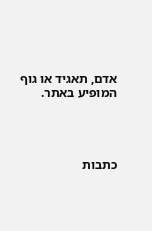אדם, תאגיד או גוף המופיע באתר.




כתבות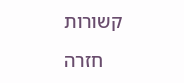קשורות

    חזרה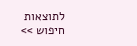לתוצאות חיפוש >>